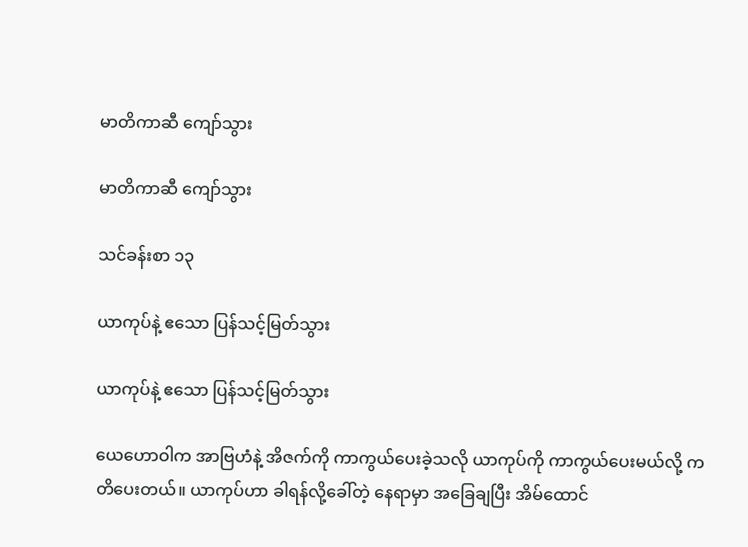မာတိကာဆီ ကျော်သွား

မာတိကာဆီ ကျော်သွား

သင်ခန်းစာ ၁၃

ယာကုပ်နဲ့ ဧသော ပြန်သင့်မြတ်သွား

ယာကုပ်နဲ့ ဧသော ပြန်သင့်မြတ်သွား

ယေဟောဝါက အာဗြဟံနဲ့ အိဇက်ကို ကာကွယ်ပေးခဲ့သလို ယာကုပ်ကို ကာကွယ်ပေးမယ်လို့ ကတိပေးတယ်။ ယာကုပ်ဟာ ခါရန်လို့ခေါ်တဲ့ နေရာမှာ အခြေချပြီး အိမ်ထောင်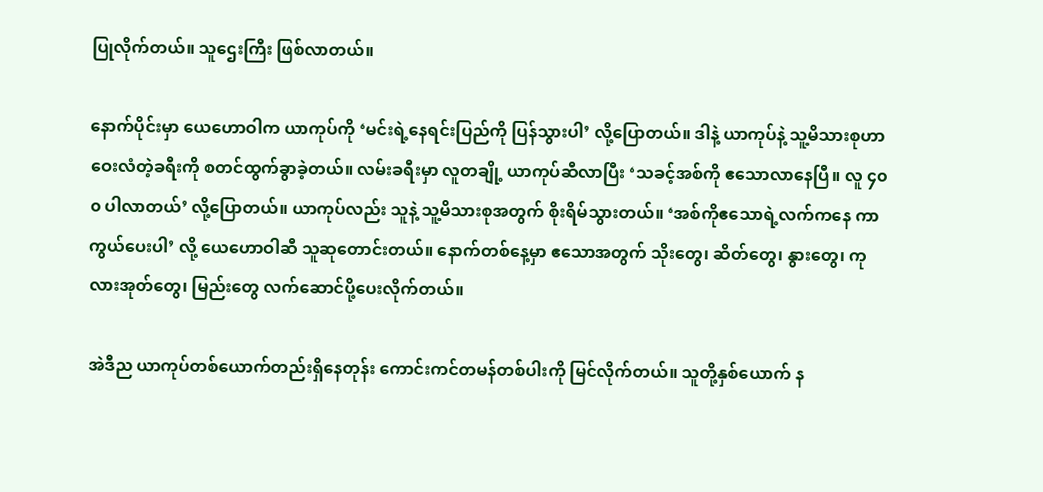ပြုလိုက်တယ်။ သူဌေးကြီး ဖြစ်လာတယ်။

နောက်ပိုင်းမှာ ယေဟောဝါက ယာကုပ်ကို ‘မင်းရဲ့နေရင်းပြည်ကို ပြန်သွားပါ’ လို့ပြောတယ်။ ဒါနဲ့ ယာကုပ်နဲ့ သူ့မိသားစုဟာ ဝေးလံတဲ့ခရီးကို စတင်ထွက်ခွာခဲ့တယ်။ လမ်းခရီးမှာ လူတချို့ ယာကုပ်ဆီလာပြီး ‘သခင့်အစ်ကို ဧသောလာနေပြီ။ လူ ၄၀၀ ပါလာတယ်’ လို့ပြောတယ်။ ယာကုပ်လည်း သူနဲ့ သူ့မိသားစုအတွက် စိုးရိမ်သွားတယ်။ ‘အစ်ကိုဧသောရဲ့လက်ကနေ ကာကွယ်ပေးပါ’ လို့ ယေဟောဝါဆီ သူဆုတောင်းတယ်။ နောက်တစ်နေ့မှာ ဧသောအတွက် သိုးတွေ၊ ဆိတ်တွေ၊ နွားတွေ၊ ကုလားအုတ်တွေ၊ မြည်းတွေ လက်ဆောင်ပို့ပေးလိုက်တယ်။

အဲဒီည ယာကုပ်တစ်ယောက်တည်းရှိနေတုန်း ကောင်းကင်တမန်တစ်ပါးကို မြင်လိုက်တယ်။ သူတို့နှစ်ယောက် န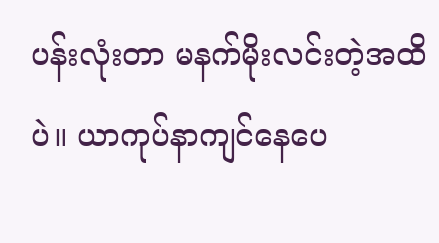ပန်းလုံးတာ မနက်မိုးလင်းတဲ့အထိပဲ။ ယာကုပ်နာကျင်နေပေ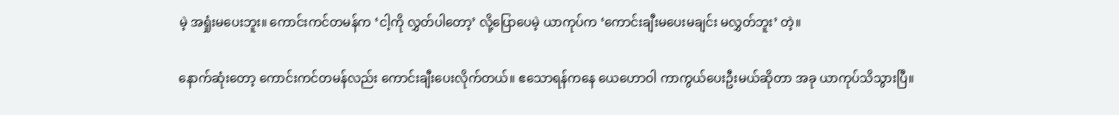မဲ့ အရှုံးမပေးဘူး။ ကောင်းကင်တမန်က ‘ငါ့ကို လွှတ်ပါတော့’ လို့ပြောပေမဲ့ ယာကုပ်က ‘ကောင်းချီးမပေးမချင်း မလွှတ်ဘူး’ တဲ့။

နောက်ဆုံးတော့ ကောင်းကင်တမန်လည်း ကောင်းချီးပေးလိုက်တယ်။ ဧသောရန်ကနေ ယေဟောဝါ ကာကွယ်ပေးဦးမယ်ဆိုတာ အခု ယာကုပ်သိသွားပြီ။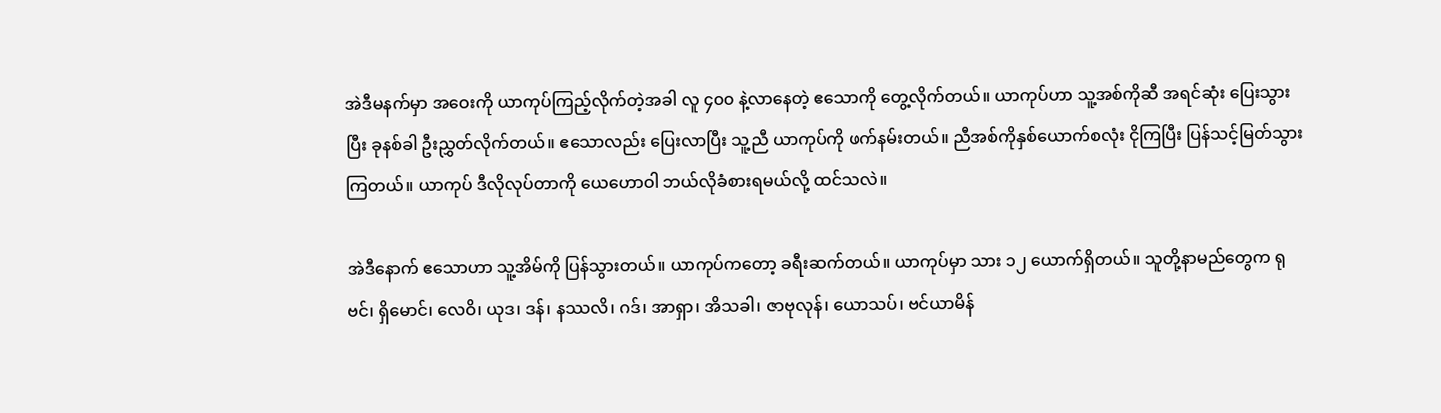အဲဒီမနက်မှာ အဝေးကို ယာကုပ်ကြည့်လိုက်တဲ့အခါ လူ ၄၀၀ နဲ့လာနေတဲ့ ဧသောကို တွေ့လိုက်တယ်။ ယာကုပ်ဟာ သူ့အစ်ကိုဆီ အရင်ဆုံး ပြေးသွားပြီး ခုနစ်ခါ ဦးညွှတ်လိုက်တယ်။ ဧသောလည်း ပြေးလာပြီး သူ့ညီ ယာကုပ်ကို ဖက်နမ်းတယ်။ ညီအစ်ကိုနှစ်ယောက်စလုံး ငိုကြပြီး ပြန်သင့်မြတ်သွားကြတယ်။ ယာကုပ် ဒီလိုလုပ်တာကို ယေဟောဝါ ဘယ်လိုခံစားရမယ်လို့ ထင်သလဲ။

အဲဒီနောက် ဧသောဟာ သူ့အိမ်ကို ပြန်သွားတယ်။ ယာကုပ်ကတော့ ခရီးဆက်တယ်။ ယာကုပ်မှာ သား ၁၂ ယောက်ရှိတယ်။ သူတို့နာမည်တွေက ရုဗင်၊ ရှိမောင်၊ လေဝိ၊ ယုဒ၊ ဒန်၊ နဿလိ၊ ဂဒ်၊ အာရှာ၊ အိသခါ၊ ဇာဗုလုန်၊ ယောသပ်၊ ဗင်ယာမိန်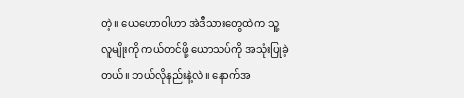တဲ့။ ယေဟောဝါဟာ အဲဒီသားတွေထဲက သူ့လူမျိုးကို ကယ်တင်ဖို့ ယောသပ်ကို အသုံးပြုခဲ့တယ်။ ဘယ်လိုနည်းနဲ့လဲ။ နောက်အ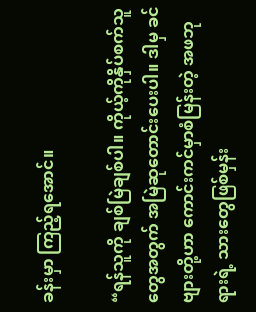ခန်းမှာ ကြည့်ရအောင်။

“ရန်သူကို ချစ်မြဲချစ်ပါ။ ကိုယ့်ကိုနှိပ်စက်သူတွေအတွက် အမြဲဆုတောင်းပေးပါ။ ဒါမှ ခင်ဗျားတို့ဟာ ကောင်းကင်မှာစံမြန်းတဲ့ အဖဘုရားရဲ့ သားတွေဖြစ်မှန်း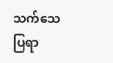သက်သေပြရာ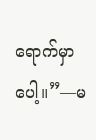ရောက်မှာပေါ့။”—မ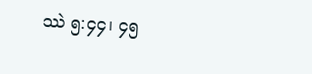ဿဲ ၅:၄၄၊ ၄၅